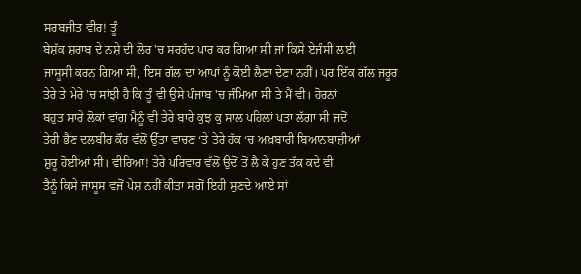ਸਰਬਜੀਤ ਵੀਰ! ਤੂੰ
ਬੇਸ਼ੱਕ ਸ਼ਰਾਬ ਦੇ ਨਸ਼ੇ ਦੀ ਲੋਰ 'ਚ ਸਰਹੱਦ ਪਾਰ ਕਰ ਗਿਆ ਸੀ ਜਾਂ ਕਿਸੇ ਏਜੰਸੀ ਲਈ
ਜਾਸੂਸੀ ਕਰਨ ਗਿਆ ਸੀ, ਇਸ ਗੱਲ ਦਾ ਆਪਾਂ ਨੂੰ ਕੋਈ ਲੈਣਾ ਦੇਣਾ ਨਹੀਂ। ਪਰ ਇੱਕ ਗੱਲ ਜਰੂਰ
ਤੇਰੇ ਤੇ ਮੇਰੇ 'ਚ ਸਾਂਝੀ ਹੈ ਕਿ ਤੂੰ ਵੀ ਉਸੇ ਪੰਜਾਬ 'ਚ ਜੰਮਿਆ ਸੀ ਤੇ ਮੈਂ ਵੀ। ਹੋਰਨਾਂ
ਬਹੁਤ ਸਾਰੇ ਲੋਕਾਂ ਵਾਂਗ ਮੈਨੂੰ ਵੀ ਤੇਰੇ ਬਾਰੇ ਕੁਝ ਕੁ ਸਾਲ ਪਹਿਲਾਂ ਪਤਾ ਲੱਗਾ ਸੀ ਜਦੋਂ
ਤੇਰੀ ਭੈਣ ਦਲਬੀਰ ਕੌਰ ਵੱਲੋਂ ਉੱਤਾ ਵਾਚਣ ‘ਤੇ ਤੇਰੇ ਹੱਕ ‘ਚ ਅਖ਼ਬਾਰੀ ਬਿਆਨਬਾਜ਼ੀਆਂ
ਸ਼ੁਰੂ ਹੋਈਆਂ ਸੀ। ਵੀਰਿਆ! ਤੇਰੇ ਪਰਿਵਾਰ ਵੱਲੋਂ ਉਦੋਂ ਤੋਂ ਲੈ ਕੇ ਹੁਣ ਤੱਕ ਕਦੇ ਵੀ
ਤੈਨੂੰ ਕਿਸੇ ਜਾਸੂਸ ਵਜੋਂ ਪੇਸ਼ ਨਹੀਂ ਕੀਤਾ ਸਗੋਂ ਇਹੀ ਸੁਣਦੇ ਆਏ ਸਾਂ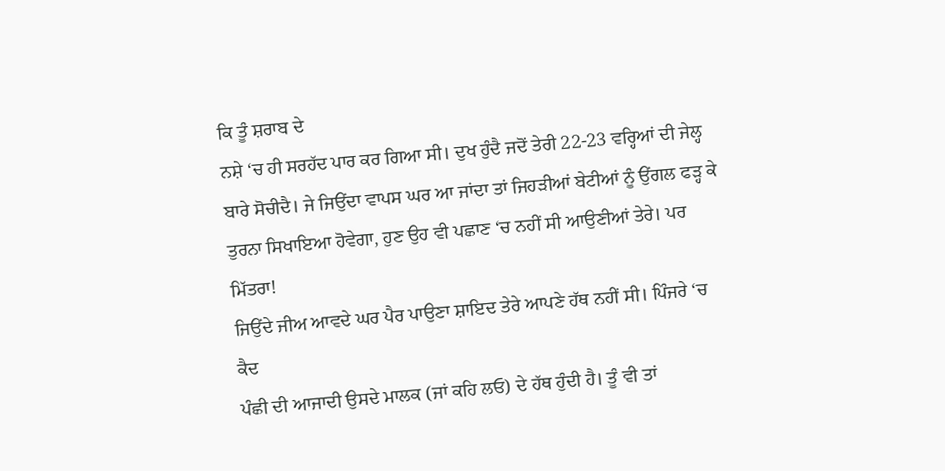ਕਿ ਤੂੰ ਸ਼ਰਾਬ ਦੇ
ਨਸ਼ੇ ‘ਚ ਹੀ ਸਰਹੱਦ ਪਾਰ ਕਰ ਗਿਆ ਸੀ। ਦੁਖ ਹੁੰਦੈ ਜਦੋਂ ਤੇਰੀ 22-23 ਵਰ੍ਹਿਆਂ ਦੀ ਜੇਲ੍ਹ
ਬਾਰੇ ਸੋਚੀਦੈ। ਜੇ ਜਿਉਂਦਾ ਵਾਪਸ ਘਰ ਆ ਜਾਂਦਾ ਤਾਂ ਜਿਹੜੀਆਂ ਬੇਟੀਆਂ ਨੂੰ ਉਂਗਲ ਫੜ੍ਹ ਕੇ
ਤੁਰਨਾ ਸਿਖਾਇਆ ਹੋਵੇਗਾ, ਹੁਣ ਉਹ ਵੀ ਪਛਾਣ ‘ਚ ਨਹੀਂ ਸੀ ਆਉਣੀਆਂ ਤੇਰੇ। ਪਰ ਮਿੱਤਰਾ!
ਜਿਉਂਦੇ ਜੀਅ ਆਵਦੇ ਘਰ ਪੈਰ ਪਾਉਣਾ ਸ਼ਾਇਦ ਤੇਰੇ ਆਪਣੇ ਹੱਥ ਨਹੀਂ ਸੀ। ਪਿੰਜਰੇ ‘ਚ ਕੈਦ
ਪੰਛੀ ਦੀ ਆਜਾਦੀ ਉਸਦੇ ਮਾਲਕ (ਜਾਂ ਕਹਿ ਲਓ) ਦੇ ਹੱਥ ਹੁੰਦੀ ਹੈ। ਤੂੰ ਵੀ ਤਾਂ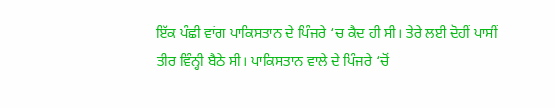ਇੱਕ ਪੰਛੀ ਵਾਂਗ ਪਾਕਿਸਤਾਨ ਦੇ ਪਿੰਜਰੇ ‘ਚ ਕੈਦ ਹੀ ਸੀ। ਤੇਰੇ ਲਈ ਦੋਹੀਂ ਪਾਸੀਂ
ਤੀਰ ਵਿੰਨ੍ਹੀ ਬੈਠੇ ਸੀ। ਪਾਕਿਸਤਾਨ ਵਾਲੇ ਦੇ ਪਿੰਜਰੇ ‘ਚੋਂ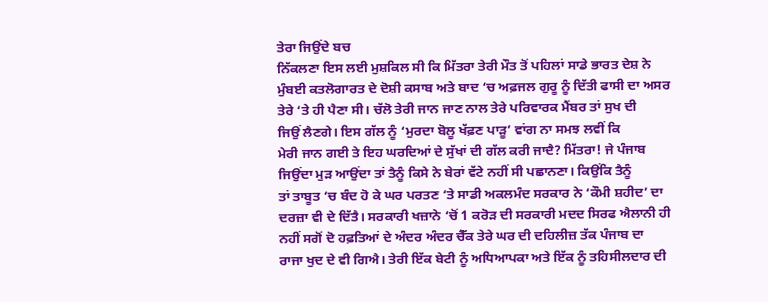ਤੇਰਾ ਜਿਉਂਦੇ ਬਚ
ਨਿੱਕਲਣਾ ਇਸ ਲਈ ਮੁਸ਼ਕਿਲ ਸੀ ਕਿ ਮਿੱਤਰਾ ਤੇਰੀ ਮੌਤ ਤੋਂ ਪਹਿਲਾਂ ਸਾਡੇ ਭਾਰਤ ਦੇਸ਼ ਨੇ
ਮੁੰਬਈ ਕਤਲੋਗਾਰਤ ਦੇ ਦੋਸ਼ੀ ਕਸਾਬ ਅਤੇ ਬਾਦ ‘ਚ ਅਫ਼ਜਲ ਗੁਰੂ ਨੂੰ ਦਿੱਤੀ ਫਾਸੀ ਦਾ ਅਸਰ
ਤੇਰੇ ‘ਤੇ ਹੀ ਪੈਣਾ ਸੀ। ਚੱਲੋ ਤੇਰੀ ਜਾਨ ਜਾਣ ਨਾਲ ਤੇਰੇ ਪਰਿਵਾਰਕ ਮੈਂਬਰ ਤਾਂ ਸੁਖ ਦੀ
ਜਿਉਂ ਲੈਣਗੇ। ਇਸ ਗੱਲ ਨੂੰ ‘ਮੁਰਦਾ ਬੋਲੂ ਖੱਫ਼ਣ ਪਾੜੂ’ ਵਾਂਗ ਨਾ ਸਮਝ ਲਵੀਂ ਕਿ
ਮੇਰੀ ਜਾਨ ਗਈ ਤੇ ਇਹ ਘਰਦਿਆਂ ਦੇ ਸੁੱਖਾਂ ਦੀ ਗੱਲ ਕਰੀ ਜਾਦੈ? ਮਿੱਤਰਾ! ਜੇ ਪੰਜਾਬ
ਜਿਉਂਦਾ ਮੁੜ ਆਉਂਦਾ ਤਾਂ ਤੈਨੂੰ ਕਿਸੇ ਨੇ ਬੇਰਾਂ ਵੱਟੇ ਨਹੀਂ ਸੀ ਪਛਾਨਣਾ। ਕਿਉਂਕਿ ਤੈਨੂੰ
ਤਾਂ ਤਾਬੂਤ ‘ਚ ਬੰਦ ਹੋ ਕੇ ਘਰ ਪਰਤਣ ‘ਤੇ ਸਾਡੀ ਅਕਲਮੰਦ ਸਰਕਾਰ ਨੇ ‘ਕੌਮੀ ਸ਼ਹੀਦ’ ਦਾ
ਦਰਜ਼ਾ ਵੀ ਦੇ ਦਿੱਤੈ। ਸਰਕਾਰੀ ਖਜ਼ਾਨੇ ‘ਚੋਂ 1 ਕਰੋੜ ਦੀ ਸਰਕਾਰੀ ਮਦਦ ਸਿਰਫ ਐਲਾਨੀ ਹੀ
ਨਹੀਂ ਸਗੋਂ ਦੋ ਹਫ਼ਤਿਆਂ ਦੇ ਅੰਦਰ ਅੰਦਰ ਚੈੱਕ ਤੇਰੇ ਘਰ ਦੀ ਦਹਿਲੀਜ਼ ਤੱਕ ਪੰਜਾਬ ਦਾ
ਰਾਜਾ ਖੁਦ ਦੇ ਵੀ ਗਿਐ। ਤੇਰੀ ਇੱਕ ਬੇਟੀ ਨੂੰ ਅਧਿਆਪਕਾ ਅਤੇ ਇੱਕ ਨੂੰ ਤਹਿਸੀਲਦਾਰ ਦੀ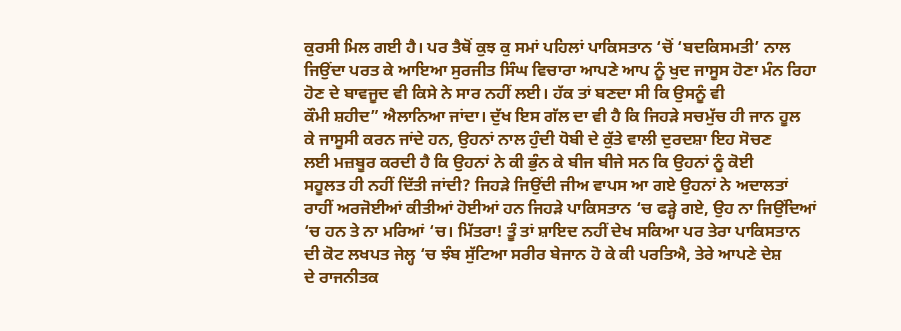ਕੁਰਸੀ ਮਿਲ ਗਈ ਹੈ। ਪਰ ਤੈਥੋਂ ਕੁਝ ਕੁ ਸਮਾਂ ਪਹਿਲਾਂ ਪਾਕਿਸਤਾਨ ‘ਚੋਂ ‘ਬਦਕਿਸਮਤੀ’ ਨਾਲ
ਜਿਉਂਦਾ ਪਰਤ ਕੇ ਆਇਆ ਸੁਰਜੀਤ ਸਿੰਘ ਵਿਚਾਰਾ ਆਪਣੇ ਆਪ ਨੂੰ ਖੁਦ ਜਾਸੂਸ ਹੋਣਾ ਮੰਨ ਰਿਹਾ
ਹੋਣ ਦੇ ਬਾਵਜੂਦ ਵੀ ਕਿਸੇ ਨੇ ਸਾਰ ਨਹੀਂ ਲਈ। ਹੱਕ ਤਾਂ ਬਣਦਾ ਸੀ ਕਿ ਉਸਨੂੰ ਵੀ
ਕੌਮੀ ਸ਼ਹੀਦ” ਐਲਾਨਿਆ ਜਾਂਦਾ। ਦੁੱਖ ਇਸ ਗੱਲ ਦਾ ਵੀ ਹੈ ਕਿ ਜਿਹੜੇ ਸਚਮੁੱਚ ਹੀ ਜਾਨ ਹੂਲ
ਕੇ ਜਾਸੂਸੀ ਕਰਨ ਜਾਂਦੇ ਹਨ, ਉਹਨਾਂ ਨਾਲ ਹੁੰਦੀ ਧੋਬੀ ਦੇ ਕੁੱਤੇ ਵਾਲੀ ਦੁਰਦਸ਼ਾ ਇਹ ਸੋਚਣ
ਲਈ ਮਜ਼ਬੂਰ ਕਰਦੀ ਹੈ ਕਿ ਉਹਨਾਂ ਨੇ ਕੀ ਭੁੰਨ ਕੇ ਬੀਜ ਬੀਜੇ ਸਨ ਕਿ ਉਹਨਾਂ ਨੂੰ ਕੋਈ
ਸਹੂਲਤ ਹੀ ਨਹੀਂ ਦਿੱਤੀ ਜਾਂਦੀ? ਜਿਹੜੇ ਜਿਉਂਦੀ ਜੀਅ ਵਾਪਸ ਆ ਗਏ ਉਹਨਾਂ ਨੇ ਅਦਾਲਤਾਂ
ਰਾਹੀਂ ਅਰਜੋਈਆਂ ਕੀਤੀਆਂ ਹੋਈਆਂ ਹਨ ਜਿਹੜੇ ਪਾਕਿਸਤਾਨ ‘ਚ ਫੜ੍ਹੇ ਗਏ, ਉਹ ਨਾ ਜਿਉਂਦਿਆਂ
‘ਚ ਹਨ ਤੇ ਨਾ ਮਰਿਆਂ ‘ਚ। ਮਿੱਤਰਾ! ਤੂੰ ਤਾਂ ਸ਼ਾਇਦ ਨਹੀਂ ਦੇਖ ਸਕਿਆ ਪਰ ਤੇਰਾ ਪਾਕਿਸਤਾਨ
ਦੀ ਕੋਟ ਲਖਪਤ ਜੇਲ੍ਹ ‘ਚ ਝੰਬ ਸੁੱਟਿਆ ਸਰੀਰ ਬੇਜਾਨ ਹੋ ਕੇ ਕੀ ਪਰਤਿਐ, ਤੇਰੇ ਆਪਣੇ ਦੇਸ਼
ਦੇ ਰਾਜਨੀਤਕ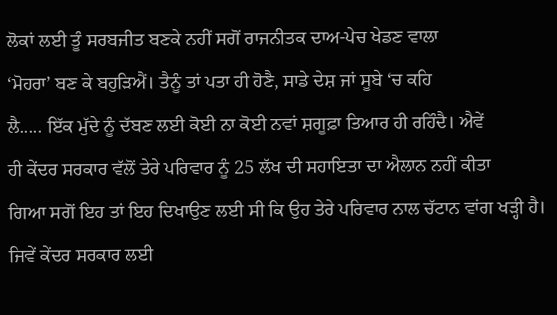ਲੋਕਾਂ ਲਈ ਤੂੰ ਸਰਬਜੀਤ ਬਣਕੇ ਨਹੀਂ ਸਗੋਂ ਰਾਜਨੀਤਕ ਦਾਅ-ਪੇਚ ਖੇਡਣ ਵਾਲਾ
‘ਮੋਹਰਾ’ ਬਣ ਕੇ ਬਹੁੜਿਐਂ। ਤੈਨੂੰ ਤਾਂ ਪਤਾ ਹੀ ਹੋਣੈ, ਸਾਡੇ ਦੇਸ਼ ਜਾਂ ਸੂਬੇ ‘ਚ ਕਹਿ
ਲੈ..... ਇੱਕ ਮੁੱਦੇ ਨੂੰ ਦੱਬਣ ਲਈ ਕੋਈ ਨਾ ਕੋਈ ਨਵਾਂ ਸ਼ਗੂਫ਼ਾ ਤਿਆਰ ਹੀ ਰਹਿੰਦੈ। ਐਵੇਂ
ਹੀ ਕੇਂਦਰ ਸਰਕਾਰ ਵੱਲੋਂ ਤੇਰੇ ਪਰਿਵਾਰ ਨੂੰ 25 ਲੱਖ ਦੀ ਸਹਾਇਤਾ ਦਾ ਐਲਾਨ ਨਹੀਂ ਕੀਤਾ
ਗਿਆ ਸਗੋਂ ਇਹ ਤਾਂ ਇਹ ਦਿਖਾਉਣ ਲਈ ਸੀ ਕਿ ਉਹ ਤੇਰੇ ਪਰਿਵਾਰ ਨਾਲ ਚੱਟਾਨ ਵਾਂਗ ਖੜ੍ਹੀ ਹੈ।
ਜਿਵੇਂ ਕੇਂਦਰ ਸਰਕਾਰ ਲਈ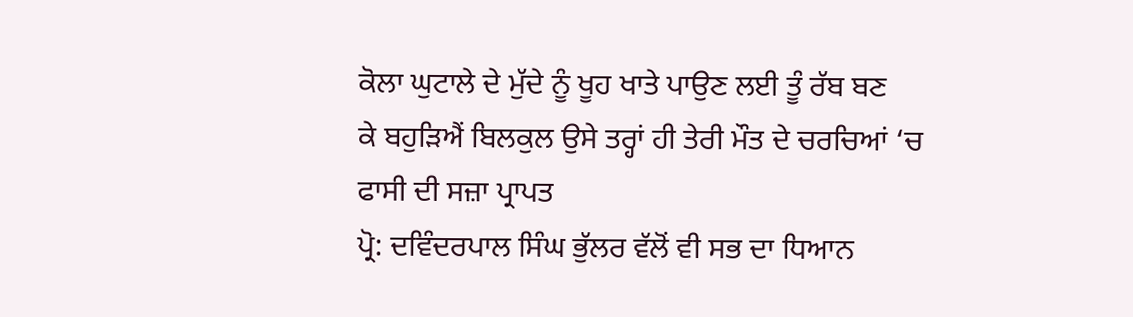ਕੋਲਾ ਘੁਟਾਲੇ ਦੇ ਮੁੱਦੇ ਨੂੰ ਖੂਹ ਖਾਤੇ ਪਾਉਣ ਲਈ ਤੂੰ ਰੱਬ ਬਣ
ਕੇ ਬਹੁੜਿਐਂ ਬਿਲਕੁਲ ਉਸੇ ਤਰ੍ਹਾਂ ਹੀ ਤੇਰੀ ਮੌਤ ਦੇ ਚਰਚਿਆਂ ‘ਚ ਫਾਸੀ ਦੀ ਸਜ਼ਾ ਪ੍ਰਾਪਤ
ਪ੍ਰੋ: ਦਵਿੰਦਰਪਾਲ ਸਿੰਘ ਭੁੱਲਰ ਵੱਲੋਂ ਵੀ ਸਭ ਦਾ ਧਿਆਨ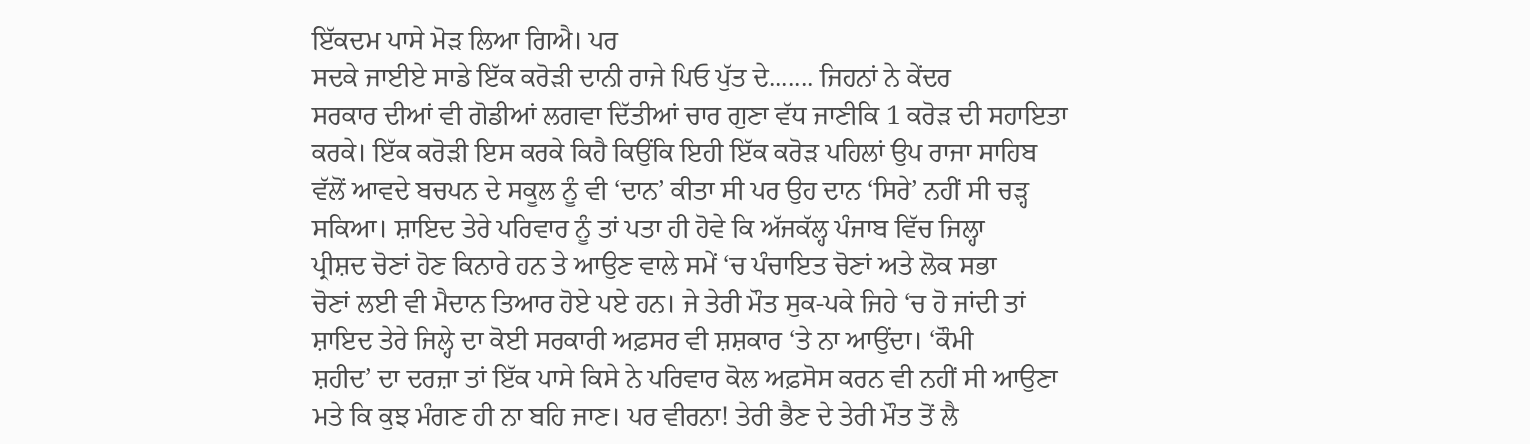ਇੱਕਦਮ ਪਾਸੇ ਮੋੜ ਲਿਆ ਗਿਐ। ਪਰ
ਸਦਕੇ ਜਾਈਏ ਸਾਡੇ ਇੱਕ ਕਰੋੜੀ ਦਾਨੀ ਰਾਜੇ ਪਿਓ ਪੁੱਤ ਦੇ....... ਜਿਹਨਾਂ ਨੇ ਕੇਂਦਰ
ਸਰਕਾਰ ਦੀਆਂ ਵੀ ਗੋਡੀਆਂ ਲਗਵਾ ਦਿੱਤੀਆਂ ਚਾਰ ਗੁਣਾ ਵੱਧ ਜਾਣੀਕਿ 1 ਕਰੋੜ ਦੀ ਸਹਾਇਤਾ
ਕਰਕੇ। ਇੱਕ ਕਰੋੜੀ ਇਸ ਕਰਕੇ ਕਿਹੈ ਕਿਉਂਕਿ ਇਹੀ ਇੱਕ ਕਰੋੜ ਪਹਿਲਾਂ ਉਪ ਰਾਜਾ ਸਾਹਿਬ
ਵੱਲੋਂ ਆਵਦੇ ਬਚਪਨ ਦੇ ਸਕੂਲ ਨੂੰ ਵੀ ‘ਦਾਨ’ ਕੀਤਾ ਸੀ ਪਰ ਉਹ ਦਾਨ ‘ਸਿਰੇ’ ਨਹੀਂ ਸੀ ਚੜ੍ਹ
ਸਕਿਆ। ਸ਼ਾਇਦ ਤੇਰੇ ਪਰਿਵਾਰ ਨੂੰ ਤਾਂ ਪਤਾ ਹੀ ਹੋਵੇ ਕਿ ਅੱਜਕੱਲ੍ਹ ਪੰਜਾਬ ਵਿੱਚ ਜਿਲ੍ਹਾ
ਪ੍ਰੀਸ਼ਦ ਚੋਣਾਂ ਹੋਣ ਕਿਨਾਰੇ ਹਨ ਤੇ ਆਉਣ ਵਾਲੇ ਸਮੇਂ ‘ਚ ਪੰਚਾਇਤ ਚੋਣਾਂ ਅਤੇ ਲੋਕ ਸਭਾ
ਚੋਣਾਂ ਲਈ ਵੀ ਮੈਦਾਨ ਤਿਆਰ ਹੋਏ ਪਏ ਹਨ। ਜੇ ਤੇਰੀ ਮੌਤ ਸੁਕ-ਪਕੇ ਜਿਹੇ ‘ਚ ਹੋ ਜਾਂਦੀ ਤਾਂ
ਸ਼ਾਇਦ ਤੇਰੇ ਜਿਲ੍ਹੇ ਦਾ ਕੋਈ ਸਰਕਾਰੀ ਅਫ਼ਸਰ ਵੀ ਸ਼ਸ਼ਕਾਰ ‘ਤੇ ਨਾ ਆਉਂਦਾ। ‘ਕੌਮੀ
ਸ਼ਹੀਦ’ ਦਾ ਦਰਜ਼ਾ ਤਾਂ ਇੱਕ ਪਾਸੇ ਕਿਸੇ ਨੇ ਪਰਿਵਾਰ ਕੋਲ ਅਫ਼ਸੋਸ ਕਰਨ ਵੀ ਨਹੀਂ ਸੀ ਆਉਣਾ
ਮਤੇ ਕਿ ਕੁਝ ਮੰਗਣ ਹੀ ਨਾ ਬਹਿ ਜਾਣ। ਪਰ ਵੀਰਨਾ! ਤੇਰੀ ਭੈਣ ਦੇ ਤੇਰੀ ਮੌਤ ਤੋਂ ਲੈ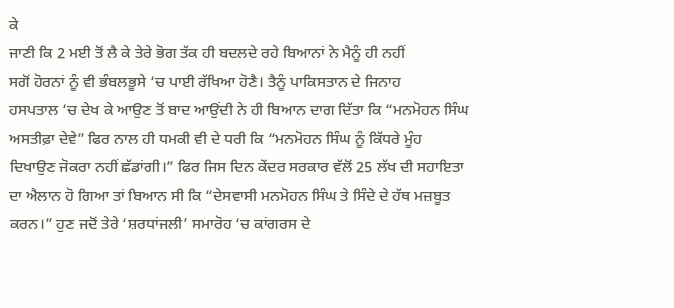ਕੇ
ਜਾਣੀ ਕਿ 2 ਮਈ ਤੋਂ ਲੈ ਕੇ ਤੇਰੇ ਭੋਗ ਤੱਕ ਹੀ ਬਦਲਦੇ ਰਹੇ ਬਿਆਨਾਂ ਨੇ ਮੈਨੂੰ ਹੀ ਨਹੀਂ
ਸਗੋਂ ਹੋਰਨਾਂ ਨੂੰ ਵੀ ਭੰਬਲਭੂਸੇ ‘ਚ ਪਾਈ ਰੱਖਿਆ ਹੋਣੈ। ਤੈਨੂੰ ਪਾਕਿਸਤਾਨ ਦੇ ਜਿਨਾਹ
ਹਸਪਤਾਲ ‘ਚ ਦੇਖ ਕੇ ਆਉਣ ਤੋਂ ਬਾਦ ਆਉਂਦੀ ਨੇ ਹੀ ਬਿਆਨ ਦਾਗ ਦਿੱਤਾ ਕਿ “ਮਨਮੋਹਨ ਸਿੰਘ
ਅਸਤੀਫ਼ਾ ਦੇਵੇ” ਫਿਰ ਨਾਲ ਹੀ ਧਮਕੀ ਵੀ ਦੇ ਧਰੀ ਕਿ “ਮਨਮੋਹਨ ਸਿੰਘ ਨੂੰ ਕਿੱਧਰੇ ਮੂੰਹ
ਦਿਖਾਉਣ ਜੋਕਰਾ ਨਹੀਂ ਛੱਡਾਂਗੀ।” ਫਿਰ ਜਿਸ ਦਿਨ ਕੇਂਦਰ ਸਰਕਾਰ ਵੱਲੋਂ 25 ਲੱਖ ਦੀ ਸਹਾਇਤਾ
ਦਾ ਐਲਾਨ ਹੋ ਗਿਆ ਤਾਂ ਬਿਆਨ ਸੀ ਕਿ “ਦੇਸਵਾਸੀ ਮਨਮੋਹਨ ਸਿੰਘ ਤੇ ਸਿੰਦੇ ਦੇ ਹੱਥ ਮਜ਼ਬੂਤ
ਕਰਨ।” ਹੁਣ ਜਦੋਂ ਤੇਰੇ ‘ਸ਼ਰਧਾਂਜਲੀ’ ਸਮਾਰੋਹ ‘ਚ ਕਾਂਗਰਸ ਦੇ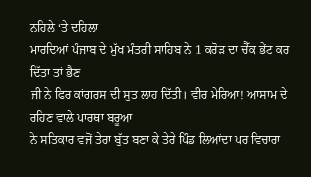ਨਹਿਲੇ ‘ਤੇ ਦਹਿਲਾ
ਮਾਰਦਿਆਂ ਪੰਜਾਬ ਦੇ ਮੁੱਖ ਮੰਤਰੀ ਸਾਹਿਬ ਨੇ 1 ਕਰੋੜ ਦਾ ਚੈੱਕ ਭੇਂਟ ਕਰ ਦਿੱਤਾ ਤਾਂ ਭੈਣ
ਜੀ ਨੇ ਫਿਰ ਕਾਂਗਰਸ ਦੀ ਸੁਤ ਲਾਹ ਦਿੱਤੀ। ਵੀਰ ਮੇਰਿਆ! ਆਸਾਮ ਦੇ ਰਹਿਣ ਵਾਲੇ ਪਾਰਥਾ ਬਰੂਆ
ਨੇ ਸਤਿਕਾਰ ਵਜੋਂ ਤੇਰਾ ਬੁੱਤ ਬਣਾ ਕੇ ਤੇਰੇ ਪਿੰਡ ਲਿਆਂਦਾ ਪਰ ਵਿਚਾਰਾ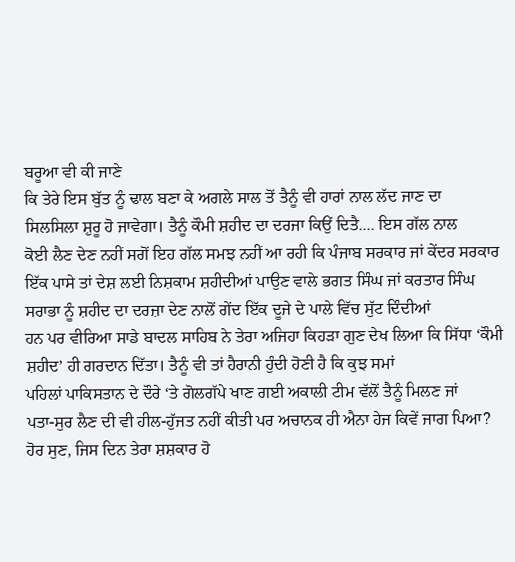ਬਰੂਆ ਵੀ ਕੀ ਜਾਣੇ
ਕਿ ਤੇਰੇ ਇਸ ਬੁੱਤ ਨੂੰ ਢਾਲ ਬਣਾ ਕੇ ਅਗਲੇ ਸਾਲ ਤੋਂ ਤੈਨੂੰ ਵੀ ਹਾਰਾਂ ਨਾਲ ਲੱਦ ਜਾਣ ਦਾ
ਸਿਲਸਿਲਾ ਸ਼ੁਰੂ ਹੋ ਜਾਵੇਗਾ। ਤੈਨੂੰ ਕੌਮੀ ਸ਼ਹੀਦ ਦਾ ਦਰਜਾ ਕਿਉਂ ਦਿਤੈ.... ਇਸ ਗੱਲ ਨਾਲ
ਕੋਈ ਲੈਣ ਦੇਣ ਨਹੀਂ ਸਗੋਂ ਇਹ ਗੱਲ ਸਮਝ ਨਹੀਂ ਆ ਰਹੀ ਕਿ ਪੰਜਾਬ ਸਰਕਾਰ ਜਾਂ ਕੇਂਦਰ ਸਰਕਾਰ
ਇੱਕ ਪਾਸੇ ਤਾਂ ਦੇਸ਼ ਲਈ ਨਿਸ਼ਕਾਮ ਸ਼ਹੀਦੀਆਂ ਪਾਉਣ ਵਾਲੇ ਭਗਤ ਸਿੰਘ ਜਾਂ ਕਰਤਾਰ ਸਿੰਘ
ਸਰਾਭਾ ਨੂੰ ਸ਼ਹੀਦ ਦਾ ਦਰਜ਼ਾ ਦੇਣ ਨਾਲੋਂ ਗੇਂਦ ਇੱਕ ਦੂਜੇ ਦੇ ਪਾਲੇ ਵਿੱਚ ਸੁੱਟ ਦਿੰਦੀਆਂ
ਹਨ ਪਰ ਵੀਰਿਆ ਸਾਡੇ ਬਾਦਲ ਸਾਹਿਬ ਨੇ ਤੇਰਾ ਅਜਿਹਾ ਕਿਹੜਾ ਗੁਣ ਦੇਖ ਲਿਆ ਕਿ ਸਿੱਧਾ ‘ਕੌਮੀ
ਸ਼ਹੀਦ’ ਹੀ ਗਰਦਾਨ ਦਿੱਤਾ। ਤੈਨੂੰ ਵੀ ਤਾਂ ਹੈਰਾਨੀ ਹੁੰਦੀ ਹੋਣੀ ਹੈ ਕਿ ਕੁਝ ਸਮਾਂ
ਪਹਿਲਾਂ ਪਾਕਿਸਤਾਨ ਦੇ ਦੌਰੇ ‘ਤੇ ਗੋਲਗੱਪੇ ਖਾਣ ਗਈ ਅਕਾਲੀ ਟੀਮ ਵੱਲੋਂ ਤੈਨੂੰ ਮਿਲਣ ਜਾਂ
ਪਤਾ-ਸੁਰ ਲੈਣ ਦੀ ਵੀ ਹੀਲ-ਹੁੱਜਤ ਨਹੀਂ ਕੀਤੀ ਪਰ ਅਚਾਨਕ ਹੀ ਐਨਾ ਹੇਜ ਕਿਵੇਂ ਜਾਗ ਪਿਆ?
ਹੋਰ ਸੁਣ, ਜਿਸ ਦਿਨ ਤੇਰਾ ਸ਼ਸ਼ਕਾਰ ਹੋ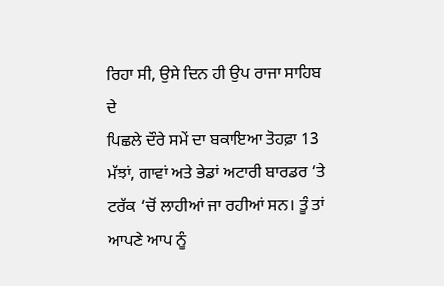ਰਿਹਾ ਸੀ, ਉਸੇ ਦਿਨ ਹੀ ਉਪ ਰਾਜਾ ਸਾਹਿਬ ਦੇ
ਪਿਛਲੇ ਦੌਰੇ ਸਮੇਂ ਦਾ ਬਕਾਇਆ ਤੋਹਫ਼ਾ 13 ਮੱਝਾਂ, ਗਾਵਾਂ ਅਤੇ ਭੇਡਾਂ ਅਟਾਰੀ ਬਾਰਡਰ ‘ਤੇ
ਟਰੱਕ ‘ਚੋਂ ਲਾਹੀਆਂ ਜਾ ਰਹੀਆਂ ਸਨ। ਤੂੰ ਤਾਂ ਆਪਣੇ ਆਪ ਨੂੰ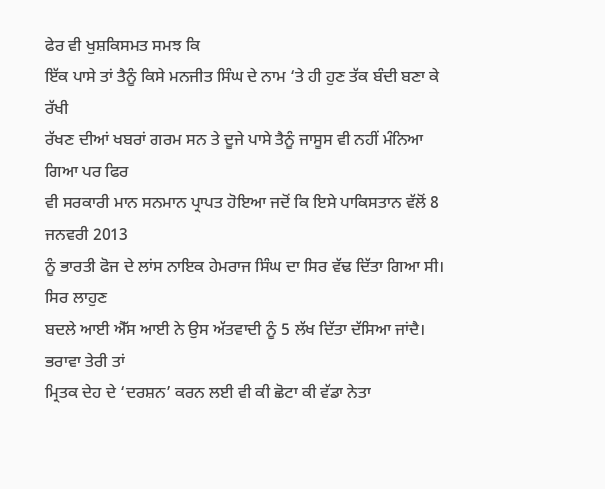ਫੇਰ ਵੀ ਖੁਸ਼ਕਿਸਮਤ ਸਮਝ ਕਿ
ਇੱਕ ਪਾਸੇ ਤਾਂ ਤੈਨੂੰ ਕਿਸੇ ਮਨਜੀਤ ਸਿੰਘ ਦੇ ਨਾਮ ‘ਤੇ ਹੀ ਹੁਣ ਤੱਕ ਬੰਦੀ ਬਣਾ ਕੇ ਰੱਖੀ
ਰੱਖਣ ਦੀਆਂ ਖਬਰਾਂ ਗਰਮ ਸਨ ਤੇ ਦੂਜੇ ਪਾਸੇ ਤੈਨੂੰ ਜਾਸੂਸ ਵੀ ਨਹੀਂ ਮੰਨਿਆ ਗਿਆ ਪਰ ਫਿਰ
ਵੀ ਸਰਕਾਰੀ ਮਾਨ ਸਨਮਾਨ ਪ੍ਰਾਪਤ ਹੋਇਆ ਜਦੋਂ ਕਿ ਇਸੇ ਪਾਕਿਸਤਾਨ ਵੱਲੋਂ 8 ਜਨਵਰੀ 2013
ਨੂੰ ਭਾਰਤੀ ਫੋਜ ਦੇ ਲਾਂਸ ਨਾਇਕ ਹੇਮਰਾਜ ਸਿੰਘ ਦਾ ਸਿਰ ਵੱਢ ਦਿੱਤਾ ਗਿਆ ਸੀ। ਸਿਰ ਲਾਹੁਣ
ਬਦਲੇ ਆਈ ਐੱਸ ਆਈ ਨੇ ਉਸ ਅੱਤਵਾਦੀ ਨੂੰ 5 ਲੱਖ ਦਿੱਤਾ ਦੱਸਿਆ ਜਾਂਦੈ। ਭਰਾਵਾ ਤੇਰੀ ਤਾਂ
ਮ੍ਰਿਤਕ ਦੇਹ ਦੇ ‘ਦਰਸ਼ਨ’ ਕਰਨ ਲਈ ਵੀ ਕੀ ਛੋਟਾ ਕੀ ਵੱਡਾ ਨੇਤਾ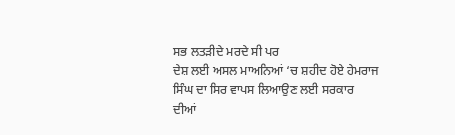ਸਭ ਲਤੜੀਦੇ ਮਰਦੇ ਸੀ ਪਰ
ਦੇਸ਼ ਲਈ ਅਸਲ ਮਾਅਨਿਆਂ ‘ਚ ਸ਼ਹੀਦ ਹੋਏ ਹੇਮਰਾਜ ਸਿੰਘ ਦਾ ਸਿਰ ਵਾਪਸ ਲਿਆਉਣ ਲਈ ਸਰਕਾਰ
ਦੀਆਂ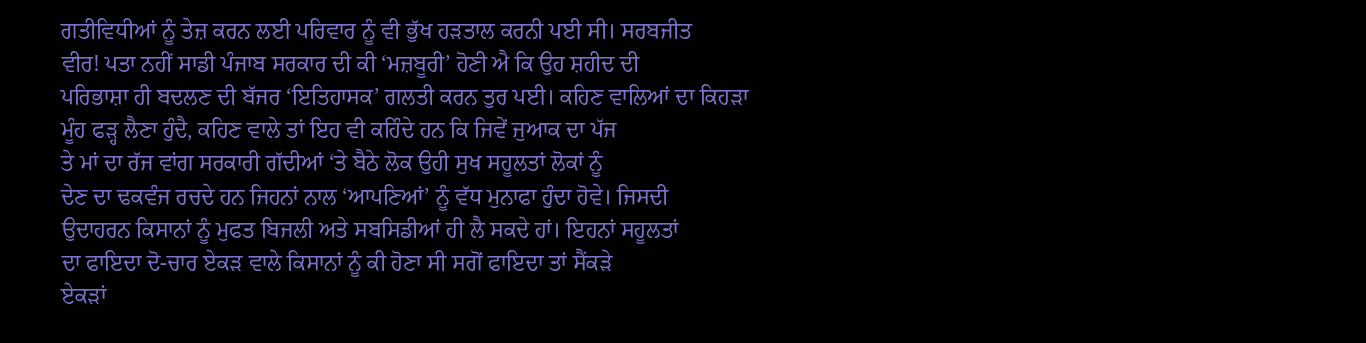ਗਤੀਵਿਧੀਆਂ ਨੂੰ ਤੇਜ਼ ਕਰਨ ਲਈ ਪਰਿਵਾਰ ਨੂੰ ਵੀ ਭੁੱਖ ਹੜਤਾਲ ਕਰਨੀ ਪਈ ਸੀ। ਸਰਬਜੀਤ
ਵੀਰ! ਪਤਾ ਨਹੀਂ ਸਾਡੀ ਪੰਜਾਬ ਸਰਕਾਰ ਦੀ ਕੀ ‘ਮਜ਼ਬੂਰੀ’ ਹੋਣੀ ਐ ਕਿ ਉਹ ਸ਼ਹੀਦ ਦੀ
ਪਰਿਭਾਸ਼ਾ ਹੀ ਬਦਲਣ ਦੀ ਬੱਜਰ ‘ਇਤਿਹਾਸਕ’ ਗਲਤੀ ਕਰਨ ਤੁਰ ਪਈ। ਕਹਿਣ ਵਾਲਿਆਂ ਦਾ ਕਿਹੜਾ
ਮੂੰਹ ਫੜ੍ਹ ਲੈਣਾ ਹੁੰਦੈ, ਕਹਿਣ ਵਾਲੇ ਤਾਂ ਇਹ ਵੀ ਕਹਿੰਦੇ ਹਨ ਕਿ ਜਿਵੇਂ ਜੁਆਕ ਦਾ ਪੱਜ
ਤੇ ਮਾਂ ਦਾ ਰੱਜ ਵਾਂਗ ਸਰਕਾਰੀ ਗੱਦੀਆਂ ‘ਤੇ ਬੈਠੇ ਲੋਕ ਉਹੀ ਸੁਖ ਸਹੂਲਤਾਂ ਲੋਕਾਂ ਨੂੰ
ਦੇਣ ਦਾ ਢਕਵੰਜ ਰਚਦੇ ਹਨ ਜਿਹਨਾਂ ਨਾਲ ‘ਆਪਣਿਆਂ’ ਨੂੰ ਵੱਧ ਮੁਨਾਫਾ ਹੁੰਦਾ ਹੋਵੇ। ਜਿਸਦੀ
ਉਦਾਹਰਨ ਕਿਸਾਨਾਂ ਨੂੰ ਮੁਫਤ ਬਿਜਲੀ ਅਤੇ ਸਬਸਿਡੀਆਂ ਹੀ ਲੈ ਸਕਦੇ ਹਾਂ। ਇਹਨਾਂ ਸਹੂਲਤਾਂ
ਦਾ ਫਾਇਦਾ ਦੋ-ਚਾਰ ਏਕੜ ਵਾਲੇ ਕਿਸਾਨਾਂ ਨੂੰ ਕੀ ਹੋਣਾ ਸੀ ਸਗੋਂ ਫਾਇਦਾ ਤਾਂ ਸੈਂਕੜੇ
ਏਕੜਾਂ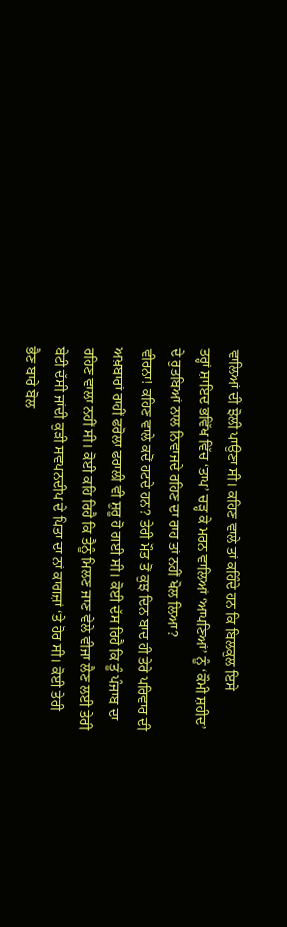ਵਾਲਿਆਂ ਦੀ ਝੋਲੀ ਪਾਉਣਾ ਸੀ। ਕਹਿਣ ਵਾਲੇ ਤਾਂ ਕਹਿੰਦੇ ਹਨ ਕਿ ਬਿਲਕੁਲ ਇਸੇ
ਤਰ੍ਹਾਂ ਸ਼ਾਇਦ ਭਵਿੱਖ ਵਿੱਚ ‘ਤਾਪ’ ਚੜ੍ਹ ਕੇ ਮਰਨ ਵਾਲਿਆਂ ‘ਆਪਣਿਆਂ’ ਨੂੰ ‘ਕੌਮੀ ਸ਼ਹੀਦ’
ਦੇ ਰੁਤਬਿਆਂ ਨਾਲ ਨਿਵਾਜਦੇ ਰਹਿਣ ਦਾ ਰਾਹ ਤਾਂ ਨਹੀਂ ਖੋਲ ਲਿਆ?
ਵੀਰਨਾ! ਕਹਿਣ ਵਾਲੇ ਕਦੋਂ ਹਟਦੇ ਹਨ? ਤੇਰੀ ਮੌਤ ਤੋਂ ਕੁਝ ਦਿਨ ਬਾਦ ਹੀ ਤੇਰੇ ਪਰਿਵਾਰ ਦੀ
ਅਖ਼ਬਾਰਾਂ ਰਾਹੀਂ ਫਰੋਲਾ ਫਰਾਲੀ ਵੀ ਸ਼ੁਰੂ ਹੋ ਗਈ ਸੀ। ਕੋਈ ਦੱਸ ਰਿਹੈ ਕਿ ਤੂੰ ਪੰਜਾਬ ਦਾ
ਰਹਿਣ ਵਾਲਾ ਨਹੀਂ ਸੀ। ਕੋਈ ਕਹਿ ਰਿਹੈ ਕਿ ਤੈਨੂੰ ਮਿਲਣ ਜਾਣ ਵੇਲੇ ਵੀਜਾ ਲੈਣ ਲਈ ਤੇਰੀ
ਬੇਟੀ ਦੱਸੀ ਜਾਂਦੀ ਕੁੜੀ ਸਵਪਨਦੀਪ ਦੇ ਪਿਤਾ ਦਾ ਨਾਂ ਕਾਗਜ਼ਾਂ ‘ਤੇ ਹੋਰ ਸੀ। ਕੋਈ ਤੇਰੀ
ਭੈਣ ਬਾਰੇ ਬੋਲ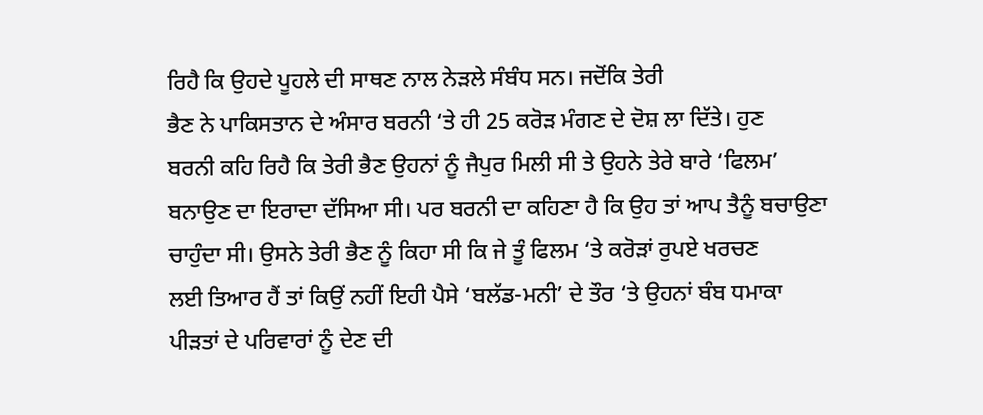ਰਿਹੈ ਕਿ ਉਹਦੇ ਪੂਹਲੇ ਦੀ ਸਾਥਣ ਨਾਲ ਨੇੜਲੇ ਸੰਬੰਧ ਸਨ। ਜਦੋਂਕਿ ਤੇਰੀ
ਭੈਣ ਨੇ ਪਾਕਿਸਤਾਨ ਦੇ ਅੰਸਾਰ ਬਰਨੀ ‘ਤੇ ਹੀ 25 ਕਰੋੜ ਮੰਗਣ ਦੇ ਦੋਸ਼ ਲਾ ਦਿੱਤੇ। ਹੁਣ
ਬਰਨੀ ਕਹਿ ਰਿਹੈ ਕਿ ਤੇਰੀ ਭੈਣ ਉਹਨਾਂ ਨੂੰ ਜੈਪੁਰ ਮਿਲੀ ਸੀ ਤੇ ਉਹਨੇ ਤੇਰੇ ਬਾਰੇ ‘ਫਿਲਮ’
ਬਨਾਉਣ ਦਾ ਇਰਾਦਾ ਦੱਸਿਆ ਸੀ। ਪਰ ਬਰਨੀ ਦਾ ਕਹਿਣਾ ਹੈ ਕਿ ਉਹ ਤਾਂ ਆਪ ਤੈਨੂੰ ਬਚਾਉਣਾ
ਚਾਹੁੰਦਾ ਸੀ। ਉਸਨੇ ਤੇਰੀ ਭੈਣ ਨੂੰ ਕਿਹਾ ਸੀ ਕਿ ਜੇ ਤੂੰ ਫਿਲਮ ‘ਤੇ ਕਰੋੜਾਂ ਰੁਪਏ ਖਰਚਣ
ਲਈ ਤਿਆਰ ਹੈਂ ਤਾਂ ਕਿਉਂ ਨਹੀਂ ਇਹੀ ਪੈਸੇ ‘ਬਲੱਡ-ਮਨੀ’ ਦੇ ਤੌਰ ‘ਤੇ ਉਹਨਾਂ ਬੰਬ ਧਮਾਕਾ
ਪੀੜਤਾਂ ਦੇ ਪਰਿਵਾਰਾਂ ਨੂੰ ਦੇਣ ਦੀ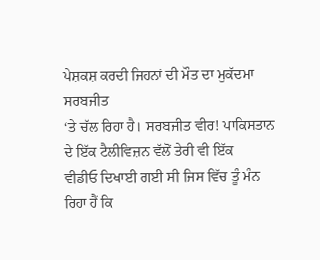ਪੇਸ਼ਕਸ਼ ਕਰਦੀ ਜਿਹਨਾਂ ਦੀ ਮੌਤ ਦਾ ਮੁਕੱਦਮਾ ਸਰਬਜੀਤ
‘ਤੇ ਚੱਲ ਰਿਹਾ ਹੈ। ਸਰਬਜੀਤ ਵੀਰ! ਪਾਕਿਸਤਾਨ ਦੇ ਇੱਕ ਟੈਲੀਵਿਜ਼ਨ ਵੱਲੋਂ ਤੇਰੀ ਵੀ ਇੱਕ
ਵੀਡੀਓ ਦਿਖਾਈ ਗਈ ਸੀ ਜਿਸ ਵਿੱਚ ਤੂੰ ਮੰਨ ਰਿਹਾ ਹੈਂ ਕਿ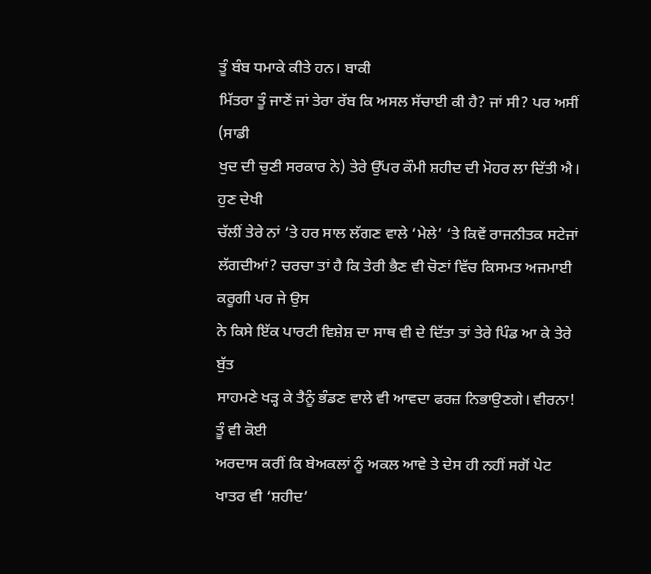ਤੂੰ ਬੰਬ ਧਮਾਕੇ ਕੀਤੇ ਹਨ। ਬਾਕੀ
ਮਿੱਤਰਾ ਤੂੰ ਜਾਣੇਂ ਜਾਂ ਤੇਰਾ ਰੱਬ ਕਿ ਅਸਲ ਸੱਚਾਈ ਕੀ ਹੈ? ਜਾਂ ਸੀ? ਪਰ ਅਸੀਂ (ਸਾਡੀ
ਖੁਦ ਦੀ ਚੁਣੀ ਸਰਕਾਰ ਨੇ) ਤੇਰੇ ਉੱਪਰ ਕੌਮੀ ਸ਼ਹੀਦ ਦੀ ਮੋਹਰ ਲਾ ਦਿੱਤੀ ਐ। ਹੁਣ ਦੇਖੀ
ਚੱਲੀਂ ਤੇਰੇ ਨਾਂ ‘ਤੇ ਹਰ ਸਾਲ ਲੱਗਣ ਵਾਲੇ ‘ਮੇਲੇ’ ‘ਤੇ ਕਿਵੇਂ ਰਾਜਨੀਤਕ ਸਟੇਜਾਂ
ਲੱਗਦੀਆਂ? ਚਰਚਾ ਤਾਂ ਹੈ ਕਿ ਤੇਰੀ ਭੈਣ ਵੀ ਚੋਣਾਂ ਵਿੱਚ ਕਿਸਮਤ ਅਜਮਾਈ ਕਰੂਗੀ ਪਰ ਜੇ ਉਸ
ਨੇ ਕਿਸੇ ਇੱਕ ਪਾਰਟੀ ਵਿਸ਼ੇਸ਼ ਦਾ ਸਾਥ ਵੀ ਦੇ ਦਿੱਤਾ ਤਾਂ ਤੇਰੇ ਪਿੰਡ ਆ ਕੇ ਤੇਰੇ ਬੁੱਤ
ਸਾਹਮਣੇ ਖੜ੍ਹ ਕੇ ਤੈਨੂੰ ਭੰਡਣ ਵਾਲੇ ਵੀ ਆਵਦਾ ਫਰਜ਼ ਨਿਭਾਉਣਗੇ। ਵੀਰਨਾ! ਤੂੰ ਵੀ ਕੋਈ
ਅਰਦਾਸ ਕਰੀਂ ਕਿ ਬੇਅਕਲਾਂ ਨੂੰ ਅਕਲ ਆਵੇ ਤੇ ਦੇਸ ਹੀ ਨਹੀਂ ਸਗੋਂ ਪੇਟ ਖਾਤਰ ਵੀ ‘ਸ਼ਹੀਦ’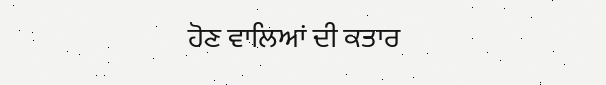ਹੋਣ ਵਾਲਿਆਂ ਦੀ ਕਤਾਰ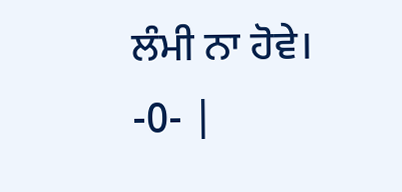ਲੰਮੀ ਨਾ ਹੋਵੇ।
-0- |